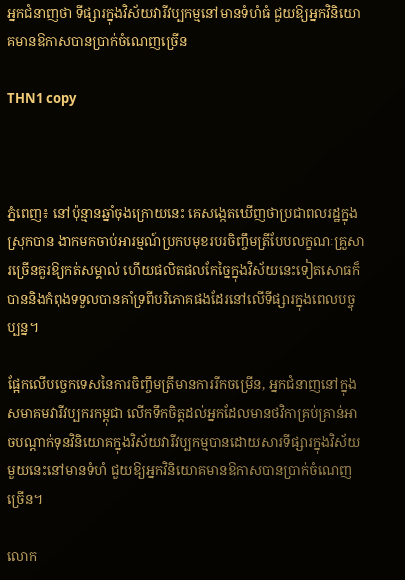អ្នកជំនាញថា ទីផ្សារក្នុងវិស័យវារីវប្បកម្មនៅមានទំហំធំ ជួយឱ្យអ្នកវិនិយោគមានឱកាសបានប្រាក់ចំណេញច្រើន

THN1 copy



ភ្នំពេញ៖ នៅប៉ុន្មានឆ្នាំចុងក្រោយនេះ គេសង្កេតឃើញថាប្រជាពលរដ្ឋក្នុងស្រុកបាន ងាកមកចាប់អារម្មណ៍ប្រកបមុខរបរចិញ្ចឹមត្រីបែបលក្ខណៈគ្រួសារច្រើនគួរឱ្យកត់សម្គាល់ ហើយផលិតផលកែច្នៃក្នុងវិស័យនេះទៀតសោធក៏បាននិងកំពុងទទួលបានគាំទ្រពីបរិភោគផងដែរនៅលើទីផ្សារក្នុងពេលបច្ចុប្បន្ន។

ផ្អែកលើបច្ចេកទេសនៃការចិញ្ចឹមត្រីមានការរីកចម្រើន, អ្នកជំនាញនៅក្នុងសមាគមវារីវប្បករកម្ពុជា លើកទឹកចិត្តដល់អ្នកដែលមានថវិកាគ្រប់គ្រាន់អាចបណ្តាក់ទុនវិនិយោគក្នុងវិស័យវារីវប្បកម្មបានដោយសារទីផ្សារក្នុងវិស័យមួយនេះនៅមានទំហំ ជួយឱ្យអ្នកវិនិយោគមានឱកាសបានប្រាក់ចំណេញច្រើន។

លោក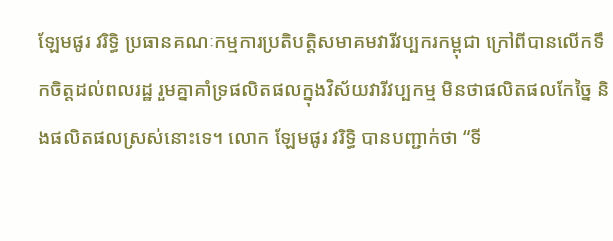ឡែមផូរ វរិទ្ធិ ប្រធានគណៈកម្មការប្រតិបត្តិសមាគមវារីវប្បករកម្ពុជា ក្រៅពីបានលើកទឹកចិត្តដល់ពលរដ្ឋ រួមគ្នាគាំទ្រផលិតផលក្នុងវិស័យវារីវប្បកម្ម មិនថាផលិតផលកែច្នៃ និងផលិតផលស្រស់នោះទេ។ លោក ឡែមផូរ វរិទ្ធិ បានបញ្ជាក់ថា “ទី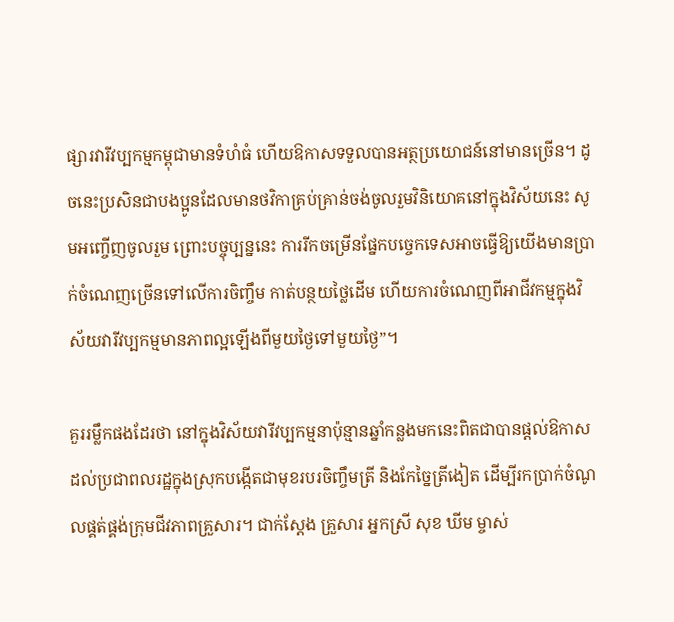ផ្សារវារីវប្បកម្មកម្ពុជាមានទំហំធំ ហើយឱកាសទទួលបានអត្ថប្រយោជន៍នៅមានច្រើន។ ដូចនេះប្រសិនជាបងប្អូនដែលមានថវិកាគ្រប់គ្រាន់ចង់ចូលរួមវិនិយោគនៅក្នុងវិស័យនេះ សូមអញ្ចើញចូលរួម ព្រោះបច្ចុប្បន្ននេះ ការរីកចម្រើនផ្នែកបច្ចេកទេសអាចធ្វើឱ្យយើងមានប្រាក់ចំណេញច្រើនទៅលើការចិញ្ចឹម កាត់បន្ថយថ្លៃដើម ហើយការចំណេញពីអាជីវកម្មក្នុងវិស័យវារីវប្បកម្មមានភាពល្អឡើងពីមួយថ្ងៃទៅមួយថ្ងៃ”។

គួររម្លឹកផងដែរថា នៅក្នុងវិស័យវារីវប្បកម្មនាប៉ុន្មានឆ្នាំកន្លងមកនេះពិតជាបានផ្តល់ឱកាសដល់ប្រជាពលរដ្ឋក្នុងស្រុកបង្កើតជាមុខរបរចិញ្ចឹមត្រី និងកែច្នៃត្រីងៀត ដើម្បីរកប្រាក់ចំណូលផ្គត់ផ្គង់ក្រុមជីវភាពគ្រួសារ។ ជាក់ស្តែង គ្រួសារ អ្នកស្រី សុខ ឃីម ម្ចាស់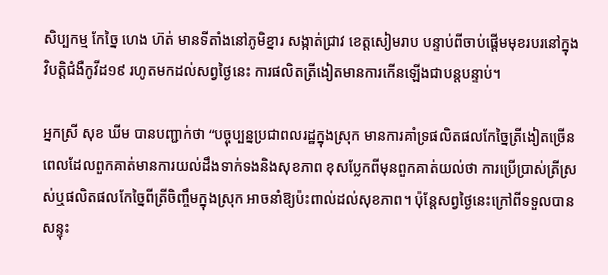សិប្បកម្ម កែច្នៃ ហេង ហ៊ត់ មានទីតាំងនៅភូមិខ្នារ សង្កាត់ជ្រាវ ខេត្តសៀមរាប បន្ទាប់ពីចាប់ផ្តើមមុខរបរនៅក្នុងវិបត្តិជំងឺកូវីដ១៩ រហូតមកដល់សព្វថ្ងៃនេះ ការផលិតត្រីងៀតមានការកើនឡើងជាបន្តបន្ទាប់។

អ្នកស្រី សុខ ឃីម បានបញ្ជាក់ថា “បច្ចុប្បន្នប្រជាពលរដ្ឋក្នុងស្រុក មានការគាំទ្រផលិតផលកែច្នៃត្រីងៀតច្រើន ពេលដែលពួកគាត់មានការយល់ដឹងទាក់ទងនិងសុខភាព ខុសប្លែកពីមុនពួកគាត់យល់ថា ការប្រើប្រាស់ត្រីស្រស់ឬផលិតផលកែច្នៃពីត្រីចិញ្ចឹមក្នុងស្រុក អាចនាំឱ្យប៉ះពាល់ដល់សុខភាព។ ប៉ុន្តែសព្វថ្ងៃនេះក្រៅពីទទួលបានសន្ទុះ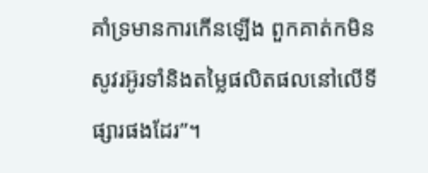គាំទ្រមានការកើនឡើង ពួកគាត់កមិនសូវរអ៊ូរទាំនិងតម្លៃផលិតផលនៅលើទីផ្សារផងដែរ”។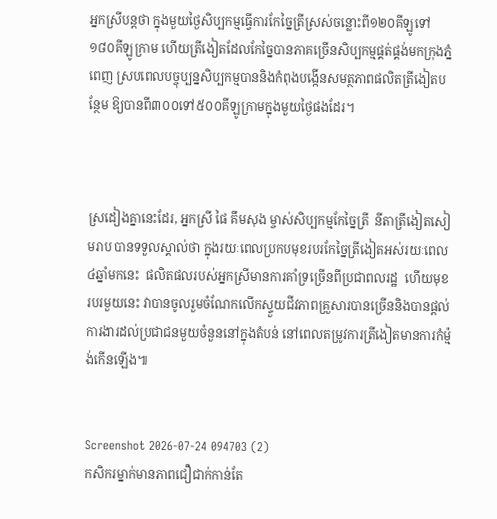អ្នកស្រីបន្តថា ក្នុងមួយថ្ងៃសិប្បកម្មធ្វើការកែច្នៃត្រីស្រស់ចន្លោះពី១២០គីឡូទៅ១៨០គីឡូក្រាម ហើយត្រីងៀតដែលកែច្នៃបានភាគច្រើនសិប្បកម្មផ្គត់ផ្គង់មកក្រុងភ្នំពេញ ស្របពេលបច្ចុប្បន្នសិប្បកម្មបាននិងកំពុងបង្កើនសមត្ថភាពផលិតត្រីងៀតបន្ថែម ឱ្យបានពី៣០០ទៅ៥០០គីឡូក្រាមក្នុងមួយថ្ងៃផងដែរ។



ស្រដៀងគ្នានេះដែរ, អ្នកស្រី ផៃ គឹមសុង ម្ចាស់សិប្បកម្មកែច្នៃត្រី  នីតាត្រីងៀតសៀមរាប បានទទួលស្គាល់ថា ក្នុងរយៈពេលប្រកបមុខរបរកែច្នៃត្រីងៀតអស់រយៈពេល៤ឆ្នាំមកនេះ  ផលិតផលរបស់អ្នកស្រីមានការគាំទ្រច្រើនពីប្រជាពលរដ្ឋ  ហើយមុខរបរមួយនេះ វាបានចូលរួមចំណែកលើកស្ទួយជីវភាពគ្រួសារបានច្រើននិងបានផ្តល់ការងារដល់ប្រជាជនមួយចំនួននៅក្នុងតំបន់ នៅពេលតម្រូវការត្រីងៀតមានការកំម្ម៉ង់កើនឡើង៕


Screenshot 2026-07-24 094703 (2)
កសិករម្នាក់មានភាពជឿជាក់កាន់តែ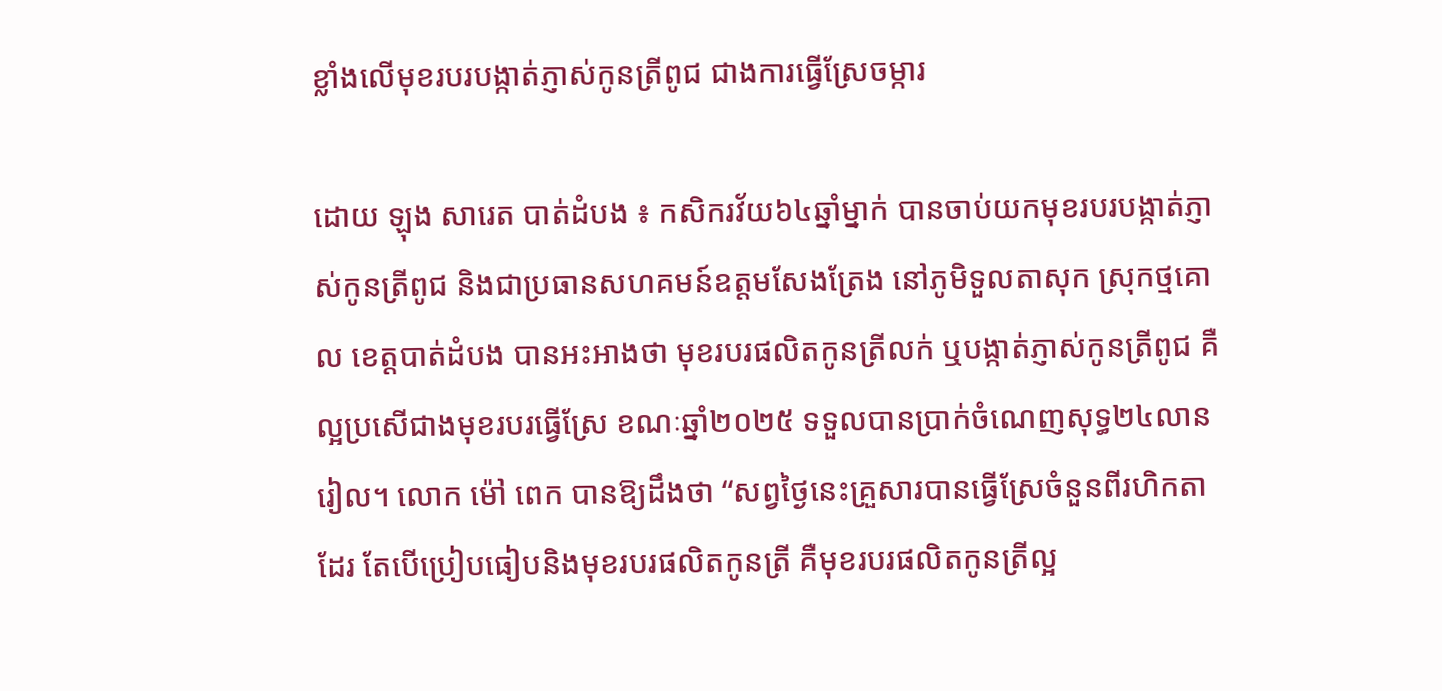ខ្លាំងលើមុខរបរបង្កាត់ភ្ញាស់កូនត្រីពូជ ជាងការធ្វើស្រែចម្ការ

ដោយ ឡុង សារេត បាត់ដំបង ៖ កសិករវ័យ៦៤ឆ្នាំម្នាក់ បានចាប់យកមុខរបរបង្កាត់ភ្ញាស់កូនត្រីពូជ និងជាប្រធានសហគមន៍ឧត្តមសែងត្រែង នៅភូមិទួលតាសុក ស្រុកថ្មគោល ខេត្តបាត់ដំបង បានអះអាងថា មុខរបរផលិតកូនត្រីលក់ ឬបង្កាត់ភ្ញាស់កូនត្រីពូជ គឺល្អប្រសើជាងមុខរបរធ្វើស្រែ ខណៈឆ្នាំ២០២៥ ទទួលបានប្រាក់ចំណេញសុទ្ធ២៤លានរៀល។ លោក ម៉ៅ ពេក បានឱ្យដឹងថា “សព្វថ្ងៃនេះគ្រួសារបានធ្វើស្រែចំនួនពីរហិកតាដែរ តែបើប្រៀបធៀបនិងមុខរបរផលិតកូនត្រី គឺមុខរបរផលិតកូនត្រីល្អ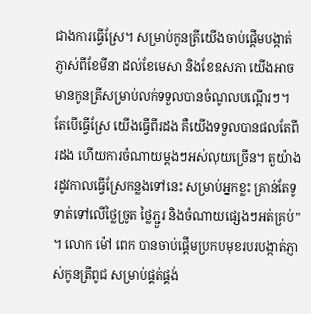ជាងការធ្វើស្រែ។ សម្រាប់កូនត្រីយើងចាប់ផ្តើមបង្កាត់ភ្ញាស់ពីខែមីនា ដល់ខែមេសា និងខែឧសភា យើងអាចមានកូនត្រីសម្រាប់លក់ទទួលបានចំណូលបណ្តើរៗ។ តែបើធ្វើស្រែ យើងធ្វើពីរដង គឺយើងទទួលបានផលតែពីរដង ហើយការចំណាយម្តងៗអស់លុយច្រើន។ តួយ៉ាងរដូវកាលធ្វើស្រែកន្លងទៅនេះ សម្រាប់អ្នកខ្លះ គ្រាន់តែទូទាត់ទៅលើថ្លៃច្រូត ថ្លៃភ្ជួរ និងចំណាយផ្សេងៗអត់គ្រប់” ។ លោក ម៉ៅ ពេក បានចាប់ផ្តើមប្រកបមុខរបរបង្កាត់ភ្ញាស់កូនត្រីពូជ សម្រាប់ផ្គត់ផ្គង់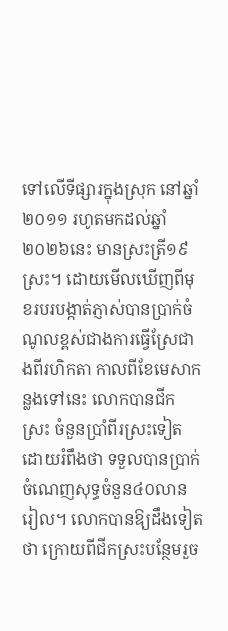ទៅលើទីផ្សារក្នុងស្រុក នៅឆ្នាំ២០១១ រហូតមកដល់ឆ្នាំ២០២៦នេះ មានស្រះត្រី១៩ស្រះ។ ដោយមើលឃើញពីមុខរបរបង្កាត់ភ្ញាស់បានប្រាក់ចំណូលខ្ពស់ជាងការធ្វើស្រែជាងពីរហិកតា កាលពីខែមេសាកន្លងទៅនេះ លោកបានជីកស្រះ ចំនួនប្រាំពីរស្រះទៀត ដោយរំពឹងថា ទទួលបានប្រាក់ចំណេញសុទ្ធចំនួន៤០លានរៀល។ លោកបានឱ្យដឹងទៀតថា ក្រោយពីជីកស្រះបន្ថែមរួច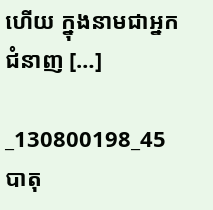ហើយ ក្នុងនាមជាអ្នកជំនាញ […]

_130800198_45
បាតុ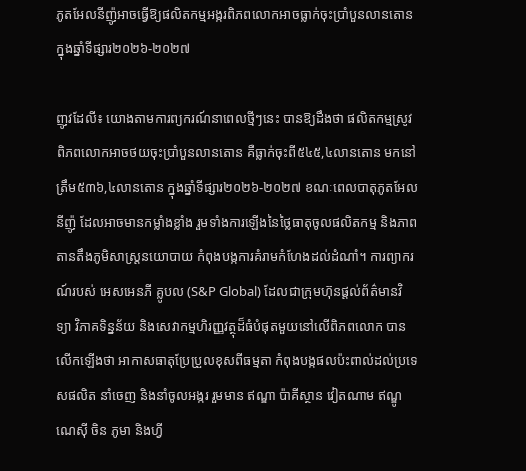ភូតអែលនីញ៉ូអាចធ្វើឱ្យផលិតកម្មអង្ករពិភពលោកអាចធ្លាក់ចុះប្រាំបួនលានតោន ក្នុងឆ្នាំទីផ្សារ២០២៦-២០២៧

ញូវដែលី៖ យោងតាមការព្យករណ៍នាពេលថ្មីៗនេះ បានឱ្យដឹងថា ផលិតកម្មស្រូវពិភពលោកអាចថយចុះប្រាំបួនលានតោន គឺធ្លាក់ចុះពី៥៤៥,៤លានតោន មកនៅត្រឹម៥៣៦,៤លានតោន ក្នុងឆ្នាំទីផ្សារ២០២៦-២០២៧ ខណៈពេលបាតុភូតអែលនីញ៉ូ ដែលអាចមានកម្លាំងខ្លាំង រួមទាំងការឡើងនៃថ្លៃធាតុចូលផលិតកម្ម និងភាពតានតឹងភូមិសាស្ត្រនយោបាយ កំពុងបង្កការគំរាមកំហែងដល់ដំណាំ។ ការព្យាករណ៍របស់ អេសអេនភី គ្លូបល (S&P Global) ដែលជាក្រុមហ៊ុនផ្តល់ព័ត៌មានវិទ្យា វិភាគទិន្នន័យ និងសេវាកម្មហិរញ្ញវត្ថុដ៏ធំបំផុតមួយនៅលើពិភពលោក បានលើកឡើងថា អាកាសធាតុប្រែប្រួលខុសពីធម្មតា កំពុងបង្កផលប៉ះពាល់ដល់ប្រទេសផលិត នាំចេញ និងនាំចូលអង្ករ រួមមាន ឥណ្ឌា ប៉ាគីស្ថាន វៀតណាម ឥណ្ឌូណេស៊ី ចិន ភូមា និងហ្វី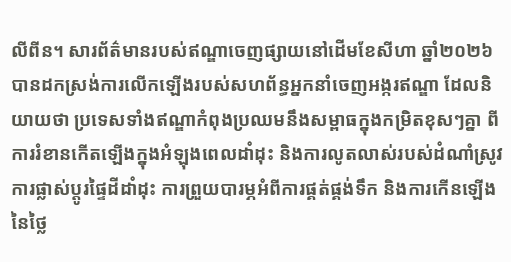លីពីន។ សារព័ត៌មានរបស់ឥណ្ឌាចេញផ្សាយនៅដើមខែសីហា ឆ្នាំ២០២៦ បានដកស្រង់ការលើកឡើងរបស់សហព័ន្ធអ្នកនាំចេញអង្ករឥណ្ឌា ដែលនិយាយថា ប្រទេសទាំងឥណ្ឌាកំពុងប្រឈមនឹងសម្ពាធក្នុងកម្រិតខុសៗគ្នា ពីការរំខានកើតឡើងក្នុងអំឡុងពេលដាំដុះ និងការលូតលាស់របស់ដំណាំស្រូវ ការផ្លាស់ប្តូរផ្ទៃដីដាំដុះ ការព្រួយបារម្ភអំពីការផ្គត់ផ្គង់ទឹក និងការកើនឡើងនៃថ្លៃ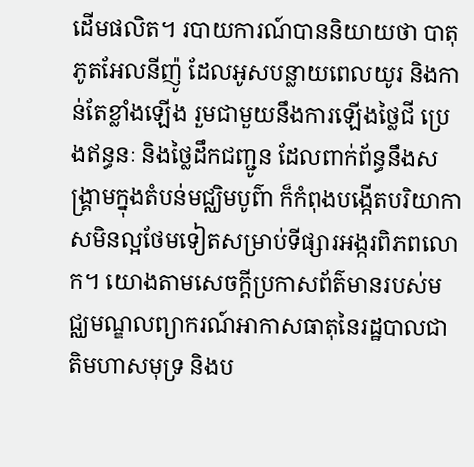ដើមផលិត។ របាយការណ៍បាននិយាយថា បាតុភូតអែលនីញ៉ូ ដែលអូសបន្លាយពេលយូរ និងកាន់តែខ្លាំងឡើង រួមជាមួយនឹងការឡើងថ្លៃជី ប្រេងឥន្ធនៈ និងថ្លៃដឹកជញ្ជូន ដែលពាក់ព័ន្ធនឹងសង្គ្រាមក្នុងតំបន់មជ្ឈិមបូព៌ា ក៏កំពុងបង្កើតបរិយាកាសមិនល្អថែមទៀតសម្រាប់ទីផ្សារអង្ករពិភពលោក។ យោងតាមសេចក្តីប្រកាសព័ត៌មានរបស់មជ្ឈមណ្ឌលព្យាករណ៍អាកាសធាតុនៃរដ្ឋបាលជាតិមហាសមុទ្រ និងប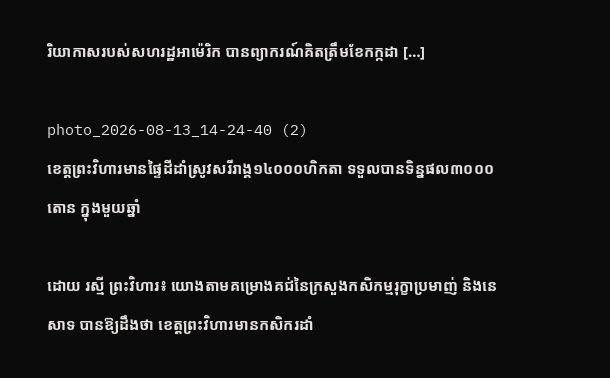រិយាកាសរបស់សហរដ្ឋអាម៉េរិក បានព្យាករណ៍គិតត្រឹមខែកក្កដា […]

photo_2026-08-13_14-24-40 (2)
ខេត្តព្រះវិហារមានផ្ទៃដីដាំស្រូវសរីរាង្គ១៤០០០ហិកតា ទទួលបានទិន្នផល៣០០០តោន ក្នុងមួយឆ្នាំ

ដោយ រស្មី ព្រះវិហារ៖ យោងតាមគម្រោងគជ់នៃក្រសួងកសិកម្មរុក្ខាប្រមាញ់ និងនេសាទ បានឱ្យដឹងថា ខេត្តព្រះវិហារមានកសិករដាំ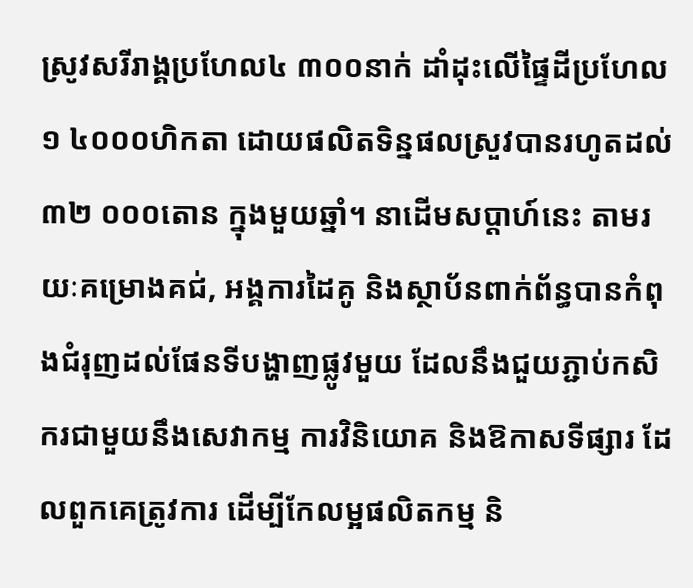ស្រូវសរីរាង្គប្រហែល៤ ៣០០នាក់ ដាំដុះលើផ្ទៃដីប្រហែល១ ៤០០០ហិកតា ដោយផលិតទិន្នផលស្រួវបានរហូតដល់៣២ ០០០តោន ក្នុងមួយឆ្នាំ។ នាដើមសប្តាហ៍នេះ តាមរយៈគម្រោងគជ់, អង្គការដៃគូ និងស្ថាប័នពាក់ព័ន្ធបានកំពុងជំរុញដល់ផែនទីបង្ហាញផ្លូវមួយ ដែលនឹងជួយភ្ជាប់កសិករជាមួយនឹងសេវាកម្ម ការវិនិយោគ និងឱកាសទីផ្សារ ដែលពួកគេត្រូវការ ដើម្បីកែលម្អផលិតកម្ម និ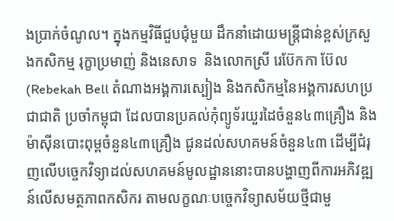ងប្រាក់ចំណូល។ ក្នុងកម្មវិធីជួបជុំមួយ ដឹកនាំដោយមន្រ្តីជាន់ខ្ពស់ក្រសួងកសិកម្ម រុក្ខាប្រមាញ់ និងនេសាទ  និងលោកស្រី រេប៊ែកកា ប៊ែល (Rebekah Bell តំណាងអង្គការស្បៀង និងកសិកម្មនៃអង្គការសហប្រជាជាតិ ប្រចាំកម្ពុជា ដែលបានប្រគល់កុំព្យូទ័រយួរដៃចំនួន៤៣គ្រឿង និងម៉ាស៊ីនបោះពុម្ពចំនួន៤៣គ្រឿង ជូនដល់សហគមន៍ចំនួន៤៣ ដើម្បីជំរុញលើបច្ចេកវិទ្យាដល់សហគមន៍មូលដ្ឋាននោះបានបង្ហាញពីការអភិវឌ្ឍន៍លើសមត្ថភាពកសិករ តាមលក្ខណៈបច្ចេកវិទ្យាសម័យថ្មីជាមួ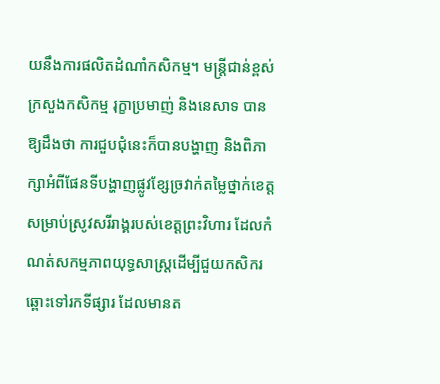យនឹងការផលិតដំណាំកសិកម្ម។ មន្រ្តីជាន់ខ្ពស់ក្រសួងកសិកម្ម រុក្ខាប្រមាញ់ និងនេសាទ បានឱ្យដឹងថា ការជួបជុំនេះក៏បានបង្ហាញ និងពិភាក្សាអំពីផែនទីបង្ហាញផ្លូវខ្សែច្រវាក់តម្លៃថ្នាក់ខេត្ត សម្រាប់ស្រូវសរីរាង្គរបស់ខេត្តព្រះវិហារ ដែលកំណត់សកម្មភាពយុទ្ធសាស្ត្រដើម្បីជួយកសិករឆ្ពោះទៅរកទីផ្សារ ដែលមានត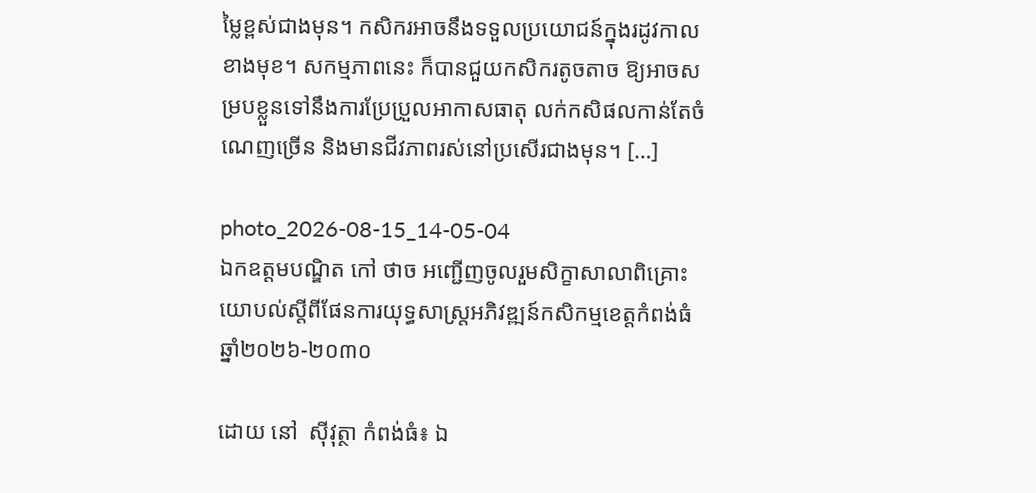ម្លៃខ្ពស់ជាងមុន។ កសិករអាចនឹងទទួលប្រយោជន៍ក្នុងរដូវកាលខាងមុខ។ សកម្មភាពនេះ ក៏បានជួយកសិករតូចតាច ឱ្យអាចសម្របខ្លួនទៅនឹងការប្រែប្រួលអាកាសធាតុ លក់កសិផលកាន់តែចំណេញច្រើន និងមានជីវភាពរស់នៅប្រសើរជាងមុន។ […]

photo_2026-08-15_14-05-04
ឯកឧត្តមបណ្ឌិត កៅ ថាច អញ្ជើញចូលរួមសិក្ខាសាលាពិគ្រោះយោបល់ស្តីពីផែនការយុទ្ធសាស្ត្រអភិវឌ្ឍន៍កសិកម្មខេត្តកំពង់ធំ ឆ្នាំ២០២៦-២០៣០

ដោយ នៅ  ស៊ីវុត្ថា កំពង់ធំ៖ ឯ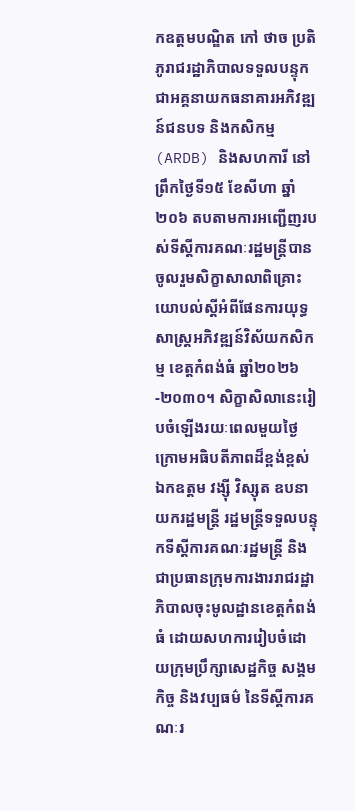កឧត្តមបណ្ឌិត កៅ ថាច ប្រតិភូរាជរដ្ឋាភិបាលទទួលបន្ទុកជាអគ្គនាយកធនាគារអភិវឌ្ឍន៍ជនបទ និងកសិកម្ម (ARDB) និងសហការី នៅព្រឹកថ្ងៃទី១៥ ខែសីហា ឆ្នាំ២០៦ តបតាមការអញ្ជើញរបស់ទីស្តីការគណៈរដ្ឋមន្ត្រីបានចូលរួមសិក្ខាសាលាពិគ្រោះយោបល់ស្តីអំពីផែនការយុទ្ធសាស្ត្រអភិវឌ្ឍន៍វិស័យកសិកម្ម ខេត្តកំពង់ធំ ឆ្នាំ២០២៦-២០៣០។ សិក្ខាសិលានេះរៀបចំឡើងរយៈពេលមួយថ្ងៃ ក្រោមអធិបតីភាពដ៏ខ្ពង់ខ្ពស់ឯកឧត្តម វង្ស៊ី វិស្សុត ឧបនាយករដ្ឋមន្ត្រី រដ្ឋមន្ត្រីទទួលបន្ទុកទីស្តីការគណៈរដ្ឋមន្ត្រី និងជាប្រធានក្រុមការងាររាជរដ្ឋាភិបាលចុះមូលដ្ឋានខេត្តកំពង់ធំ ដោយសហការរៀបចំដោយក្រុមប្រឹក្សាសេដ្ឋកិច្ច សង្គមកិច្ច និងវប្បធម៌ នៃទីស្តីការគណៈរ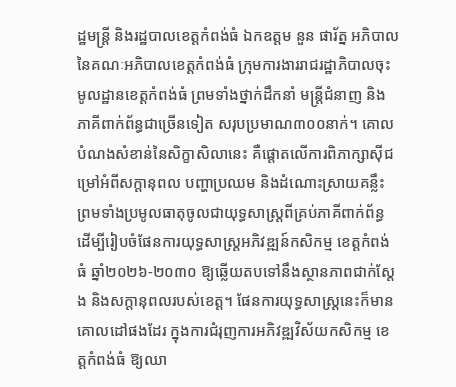ដ្ឋមន្ត្រី និងរដ្ឋបាលខេត្តកំពង់ធំ ឯកឧត្តម នួន ផារ័ត្ន អភិបាលនៃគណៈអភិបាលខេត្តកំពង់ធំ ក្រុមការងាររាជរដ្ឋាភិបាលចុះមូលដ្ឋានខេត្តកំពង់ធំ ព្រមទាំងថ្នាក់ដឹកនាំ មន្ត្រីជំនាញ និងភាគីពាក់ព័ន្ធជាច្រើនទៀត សរុបប្រមាណ៣០០នាក់។ គោលបំណងសំខាន់នៃសិក្ខាសិលានេះ គឺផ្តោតលើការពិភាក្សាស៊ីជម្រៅអំពីសក្តានុពល បញ្ហាប្រឈម និងដំណោះស្រាយគន្លឹះ ព្រមទាំងប្រមូលធាតុចូលជាយុទ្ធសាស្ត្រពីគ្រប់ភាគីពាក់ព័ន្ធ ដើម្បីរៀបចំផែនការយុទ្ធសាស្ត្រអភិវឌ្ឍន៍កសិកម្ម ខេត្តកំពង់ធំ ឆ្នាំ២០២៦-២០៣០ ឱ្យឆ្លើយតបទៅនឹងស្ថានភាពជាក់ស្តែង និងសក្តានុពលរបស់ខេត្ត។ ផែនការយុទ្ធសាស្ត្រនេះក៏មានគោលដៅផងដែរ ក្នុងការជំរុញការអភិវឌ្ឍវិស័យកសិកម្ម ខេត្តកំពង់ធំ ឱ្យឈា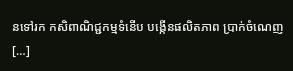នទៅរក កសិពាណិជ្ជកម្មទំនើប បង្កើនផលិតភាព ប្រាក់ចំណេញ […]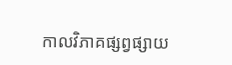កាលវិភាគផ្សព្វផ្សាយ